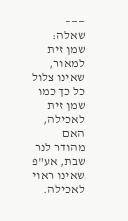——–
שאלה: שמן זית למאור, שאינו צלול כל כך כמו שמן זית לאכילה, האם מהודר לנר שבת, אע"פ שאינו ראוי לאכילה.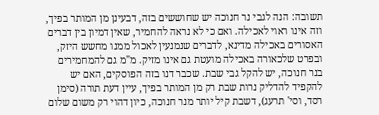תשובה: הנה לגבי נר חנוכה יש שחוששים בזה, דבעינן מן המותר בפיך, וזה אינו ראוי לאכילה. ואם כי לא נראה להחמיר, שאין דמיון בין דברים האסורים באכילה מדינא, לדברים שנמנעין לאכול ממנו מחשש היזק, ובפרט שלכאורה באכילה מועטת גם אינו מזיק. מ"מ גם להמחמירים בנר חנוכה, יש להקל גבי שבת. שכבר דנו בזה הפוסקים, האם יש להקפיד להדליק נרות שבת רק מן המותר בפיך, עיין דעת תורה (סימן רסד, וסי' תרעג), דשבת קיל יותר מנר חנוכה, כיון דהוי רק משום שלום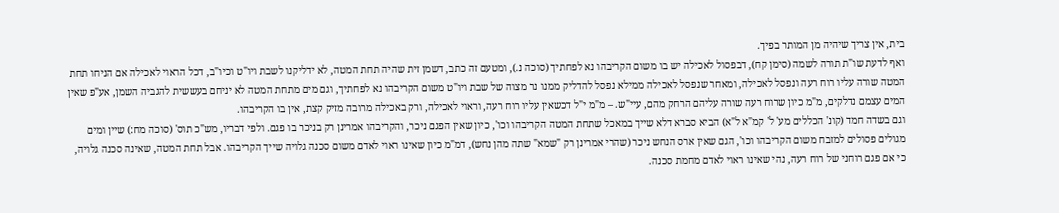בית, אין צריך שיהיה מן המותר בפיך.
ואף לדעת שו"ת תורה לשמה (סימן קח), דבפסול לאכילה יש בו משום הקריבהו נא לפחתיך (סוכה נ.), ומטעם זה כתב, דשמן זית שהיה תחת המטה, לא ידליקנו לשבת ויו"ט וכיו"ב, דכל הראוי לאכילה אם הניחו תחת המטה שורה עליו רוח רעה ונפסל לאכילה, ומאחר שנפסל לאכילה ממילא נפסל להדליק ממנו נר מצוה של שבת ויו"ט משום הקריבהו נא לפחתיך, וגם מים מתחת המטה לא יניחם בעששית להגביה השמן, אע"פ שאין המים עצמם נדלקים, מ"מ כיון שרוח רעה שורה עליהם הרחק מהם, עיי"ש. – מ"מ י"ל דכשאין עליו רוח רעה, וראוי לאכילה, ורק באכילה מרובה מזיק קצת, אין בו הקריבהו.
וגם בשדה חמד (קונ' הכללים מע' ל' קמ"א ל"א) הביא סברא דלא שייך במאכל שתחת המטה הקריבהו וכו', כיון שאין הפגם ניכר, והקריבהו אמרינן רק בניכר בו פגם. ולפי דבריו, מש"כ תוס' (סוכה מח:) שיין ומים מגולים פסולים למזבח משום הקריבהו וכו', הגם שאין ארס הנחש ניכר (שהרי אמרינן רק "שמא" שתה מהן נחש), דמ"מ כיון שאינו ראוי לאדם משום סכנה גלויה שייך הקריבהו. אבל תחת המטה, שאינה סכנה גלויה, כי אם פגם רוחני של רוח רעה, נהי שאינו ראוי לאדם מחמת סכנה.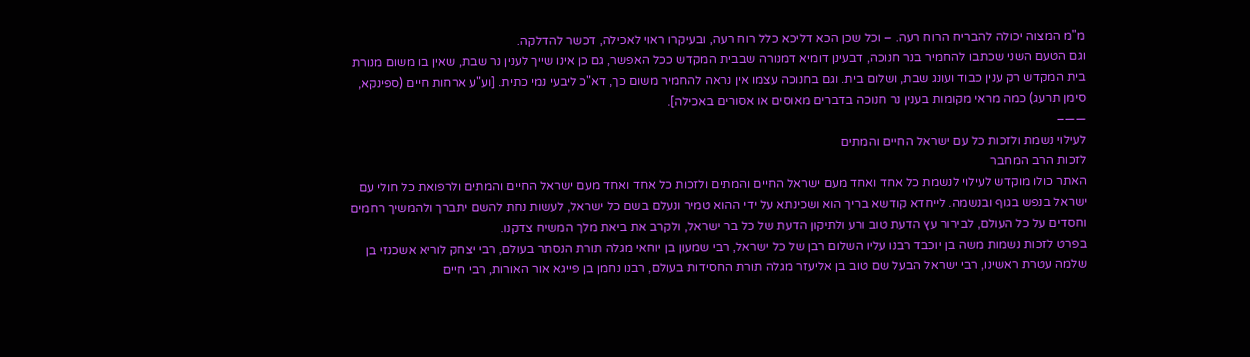מ"מ המצוה יכולה להבריח הרוח רעה. – וכל שכן הכא דליכא כלל רוח רעה, ובעיקרו ראוי לאכילה, דכשר להדלקה.
וגם הטעם השני שכתבו להחמיר בנר חנוכה, דבעינן דומיא דמנורה שבבית המקדש ככל האפשר, גם כן אינו שייך לענין נר שבת, שאין בו משום מנורת בית המקדש רק ענין כבוד ועונג שבת, ושלום בית. וגם בחנוכה עצמו אין נראה להחמיר משום כך, דא"כ ליבעי נמי כתית. [וע"ע ארחות חיים (ספינקא, סימן תרעג) כמה מראי מקומות בענין נר חנוכה בדברים מאוסים או אסורים באכילה].
——–
לעילוי נשמת ולזכות כל עם ישראל החיים והמתים
לזכות הרב המחבר
האתר כולו מוקדש לעילוי לנשמת כל אחד ואחד מעם ישראל החיים והמתים ולזכות כל אחד ואחד מעם ישראל החיים והמתים ולרפואת כל חולי עם ישראל בנפש בגוף ובנשמה. לייחדא קודשא בריך הוא ושכינתא על ידי ההוא טמיר ונעלם בשם כל ישראל, לעשות נחת להשם יתברך ולהמשיך רחמים וחסדים על כל העולם, לבירור עץ הדעת טוב ורע ולתיקון הדעת של כל בר ישראל, ולקרב את ביאת מלך המשיח צדקנו.
בפרט לזכות נשמות משה בן יוכבד רבנו עליו השלום רבן של כל ישראל, רבי שמעון בן יוחאי מגלה תורת הנסתר בעולם, רבי יצחק לוריא אשכנזי בן שלמה עטרת ראשינו, רבי ישראל הבעל שם טוב בן אליעזר מגלה תורת החסידות בעולם, רבנו נחמן בן פייגא אור האורות, רבי חיים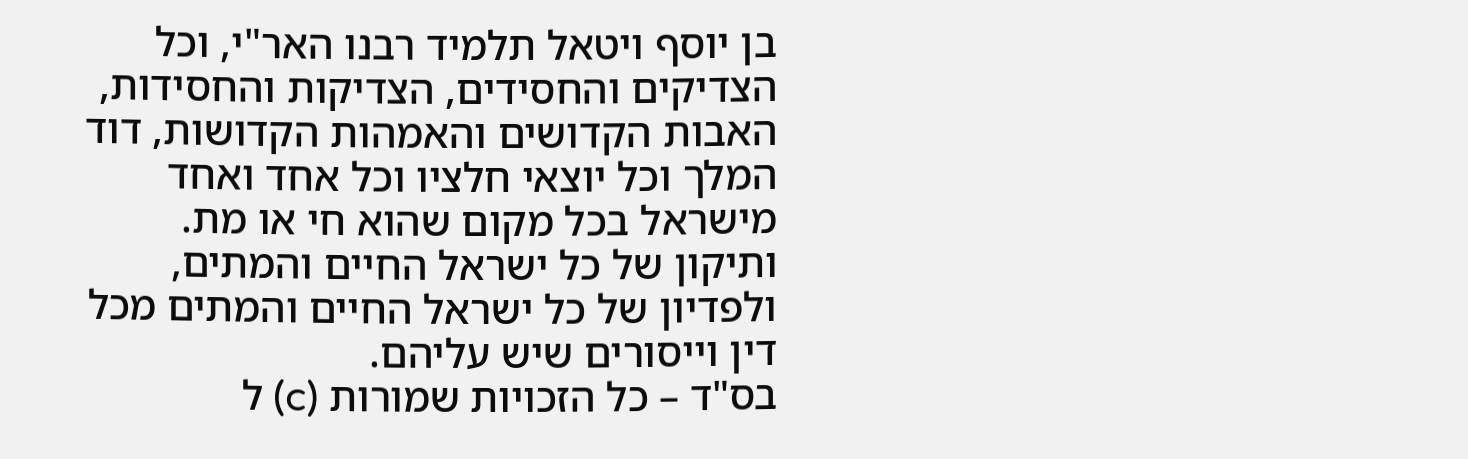בן יוסף ויטאל תלמיד רבנו האר"י, וכל הצדיקים והחסידים, הצדיקות והחסידות, האבות הקדושים והאמהות הקדושות, דוד המלך וכל יוצאי חלציו וכל אחד ואחד מישראל בכל מקום שהוא חי או מת.
ותיקון של כל ישראל החיים והמתים, ולפדיון של כל ישראל החיים והמתים מכל דין וייסורים שיש עליהם.
בס"ד – כל הזכויות שמורות (c) ל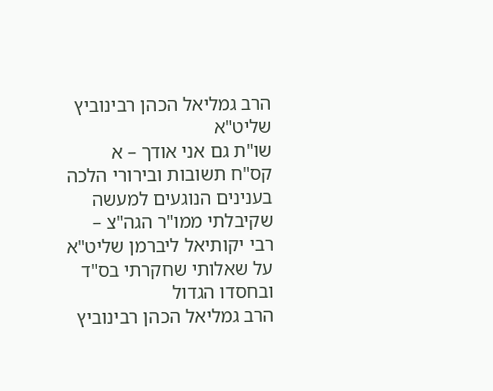הרב גמליאל הכהן רבינוביץ שליט"א
שו"ת גם אני אודך – א
קס"ח תשובות ובירורי הלכה בענינים הנוגעים למעשה
שקיבלתי ממו"ר הגה"צ – רבי יקותיאל ליברמן שליט"א
על שאלותי שחקרתי בס"ד ובחסדו הגדול
הרב גמליאל הכהן רבינוביץ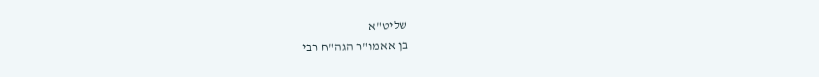שליט"א
בן אאמו"ר הגה"ח רבי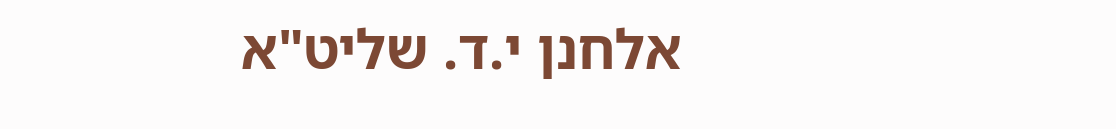אלחנן י.ד. שליט"א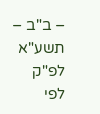– ב"ב – תשע"א לפ"ק
לפי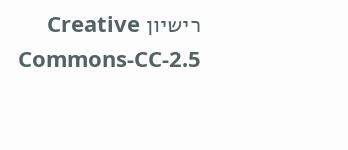רישיון Creative Commons-CC-2.5